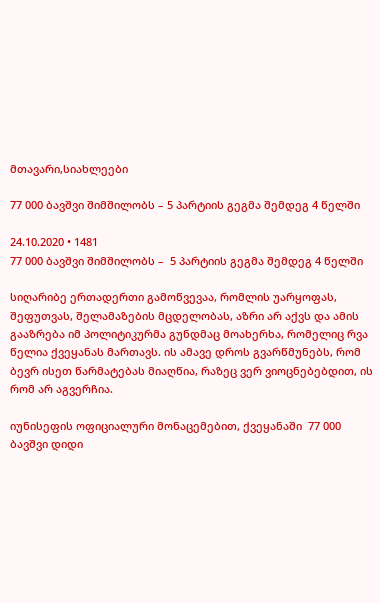მთავარი,სიახლეები

77 000 ბავშვი შიმშილობს – 5 პარტიის გეგმა შემდეგ 4 წელში

24.10.2020 • 1481
77 000 ბავშვი შიმშილობს –  5 პარტიის გეგმა შემდეგ 4 წელში

სიღარიბე ერთადერთი გამოწვევაა, რომლის უარყოფას, შეფუთვას, შელამაზების მცდელობას, აზრი არ აქვს და ამის გააზრება იმ პოლიტიკურმა გუნდმაც მოახერხა, რომელიც რვა წელია ქვეყანას მართავს. ის ამავე დროს გვარწმუნებს, რომ ბევრ ისეთ წარმატებას მიაღწია, რაზეც ვერ ვიოცნებებდით, ის რომ არ აგვერჩია.

იუნისეფის ოფიციალური მონაცემებით, ქვეყანაში  77 000 ბავშვი დიდი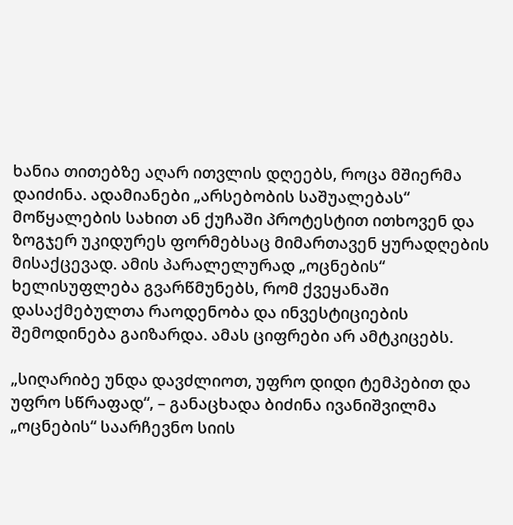ხანია თითებზე აღარ ითვლის დღეებს, როცა მშიერმა დაიძინა. ადამიანები „არსებობის საშუალებას“ მოწყალების სახით ან ქუჩაში პროტესტით ითხოვენ და ზოგჯერ უკიდურეს ფორმებსაც მიმართავენ ყურადღების მისაქცევად. ამის პარალელურად „ოცნების“ ხელისუფლება გვარწმუნებს, რომ ქვეყანაში დასაქმებულთა რაოდენობა და ინვესტიციების შემოდინება გაიზარდა. ამას ციფრები არ ამტკიცებს.

„სიღარიბე უნდა დავძლიოთ, უფრო დიდი ტემპებით და უფრო სწრაფად“, – განაცხადა ბიძინა ივანიშვილმა „ოცნების“ საარჩევნო სიის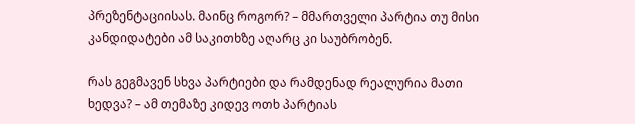პრეზენტაციისას. მაინც როგორ? – მმართველი პარტია თუ მისი კანდიდატები ამ საკითხზე აღარც კი საუბრობენ.

რას გეგმავენ სხვა პარტიები და რამდენად რეალურია მათი ხედვა? – ამ თემაზე კიდევ ოთხ პარტიას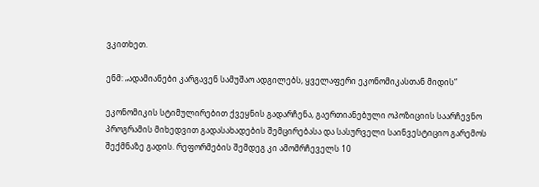ვკითხეთ.

ენმ: „ადამიანები კარგავენ სამუშაო ადგილებს, ყველაფერი ეკონომიკასთან მიდის“

ეკონომიკის სტიმულირებით ქვეყნის გადარჩენა, გაერთიანებული ოპოზიციის საარჩევნო პროგრამის მიხედვით გადასახადების შემცირებასა და სასურველი საინვესტიციო გარემოს შექმნაზე გადის. რეფორმების შემდეგ კი ამომრჩეველს 10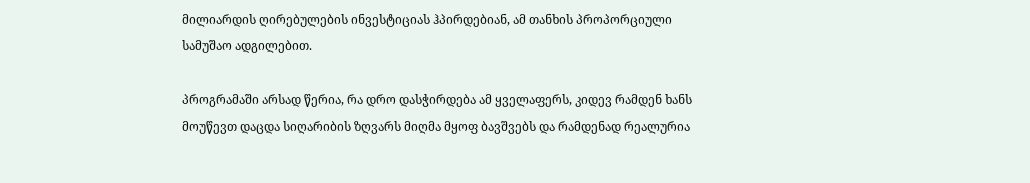მილიარდის ღირებულების ინვესტიციას ჰპირდებიან, ამ თანხის პროპორციული სამუშაო ადგილებით.

პროგრამაში არსად წერია, რა დრო დასჭირდება ამ ყველაფერს, კიდევ რამდენ ხანს მოუწევთ დაცდა სიღარიბის ზღვარს მიღმა მყოფ ბავშვებს და რამდენად რეალურია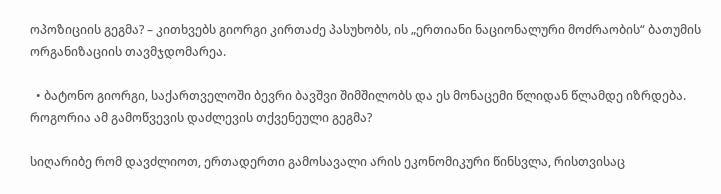ოპოზიციის გეგმა? – კითხვებს გიორგი კირთაძე პასუხობს, ის „ერთიანი ნაციონალური მოძრაობის“ ბათუმის ორგანიზაციის თავმჯდომარეა.

  • ბატონო გიორგი, საქართველოში ბევრი ბავშვი შიმშილობს და ეს მონაცემი წლიდან წლამდე იზრდება. როგორია ამ გამოწვევის დაძლევის თქვენეული გეგმა?

სიღარიბე რომ დავძლიოთ, ერთადერთი გამოსავალი არის ეკონომიკური წინსვლა, რისთვისაც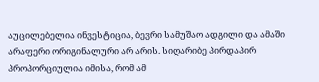აუცილებელია ინვესტიცია, ბევრი სამუშაო ადგილი და ამაში არაფერი ორიგინალური არ არის. სიღარიბე პირდაპირ პროპორციულია იმისა, რომ ამ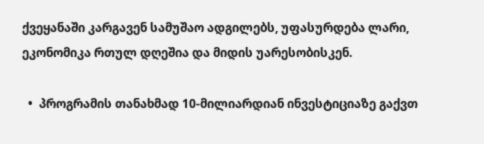ქვეყანაში კარგავენ სამუშაო ადგილებს, უფასურდება ლარი, ეკონომიკა რთულ დღეშია და მიდის უარესობისკენ.

  •  პროგრამის თანახმად 10-მილიარდიან ინვესტიციაზე გაქვთ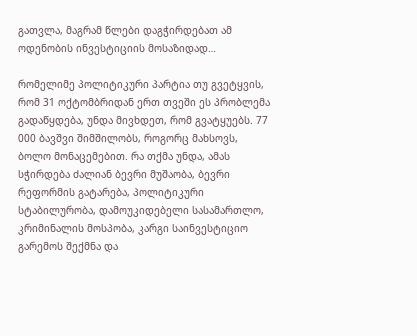გათვლა, მაგრამ წლები დაგჭირდებათ ამ ოდენობის ინვესტიციის მოსაზიდად…

რომელიმე პოლიტიკური პარტია თუ გვეტყვის, რომ 31 ოქტომბრიდან ერთ თვეში ეს პრობლემა გადაწყდება, უნდა მივხდეთ, რომ გვატყუებს. 77 000 ბავშვი შიმშილობს, როგორც მახსოვს, ბოლო მონაცემებით. რა თქმა უნდა, ამას სჭირდება ძალიან ბევრი მუშაობა, ბევრი რეფორმის გატარება, პოლიტიკური სტაბილურობა, დამოუკიდებელი სასამართლო, კრიმინალის მოსპობა, კარგი საინვესტიციო გარემოს შექმნა და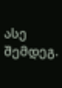ასე შემდეგ.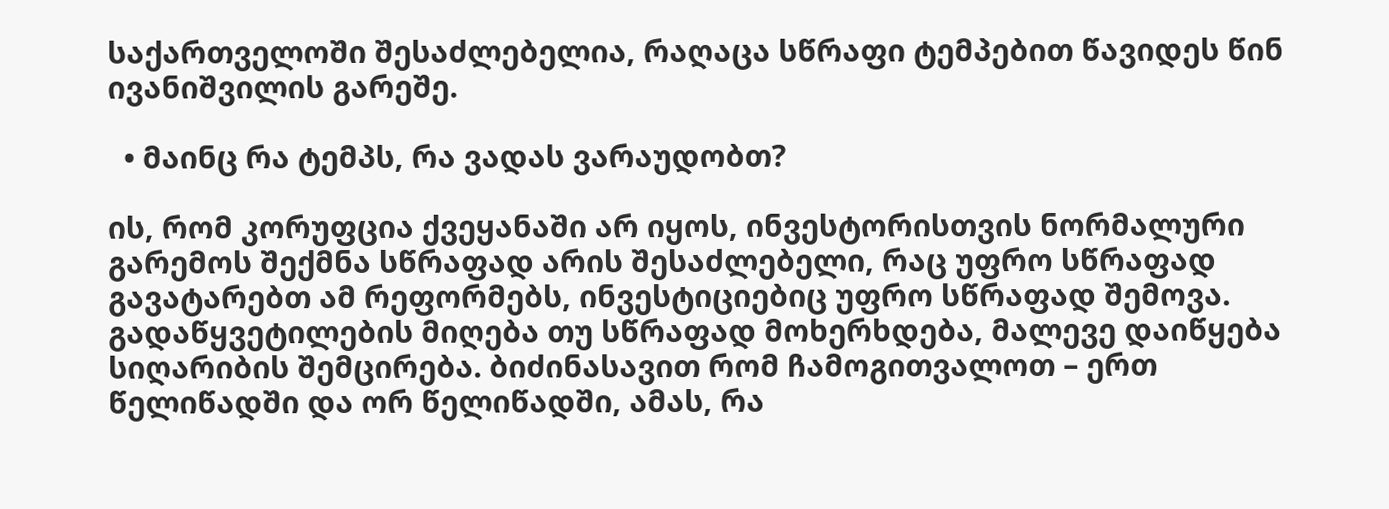საქართველოში შესაძლებელია, რაღაცა სწრაფი ტემპებით წავიდეს წინ ივანიშვილის გარეშე.

  • მაინც რა ტემპს, რა ვადას ვარაუდობთ?

ის, რომ კორუფცია ქვეყანაში არ იყოს, ინვესტორისთვის ნორმალური გარემოს შექმნა სწრაფად არის შესაძლებელი, რაც უფრო სწრაფად გავატარებთ ამ რეფორმებს, ინვესტიციებიც უფრო სწრაფად შემოვა. გადაწყვეტილების მიღება თუ სწრაფად მოხერხდება, მალევე დაიწყება სიღარიბის შემცირება. ბიძინასავით რომ ჩამოგითვალოთ – ერთ წელიწადში და ორ წელიწადში, ამას, რა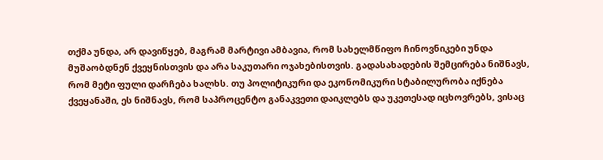თქმა უნდა, არ დავიწყებ, მაგრამ მარტივი ამბავია, რომ სახელმწიფო ჩინოვნიკები უნდა მუშაობდნენ ქვეყნისთვის და არა საკუთარი ოჯახებისთვის. გადასახადების შემცირება ნიშნავს, რომ მეტი ფული დარჩება ხალხს. თუ პოლიტიკური და ეკონომიკური სტაბილურობა იქნება ქვეყანაში, ეს ნიშნავს, რომ საპროცენტო განაკვეთი დაიკლებს და უკეთესად იცხოვრებს, ვისაც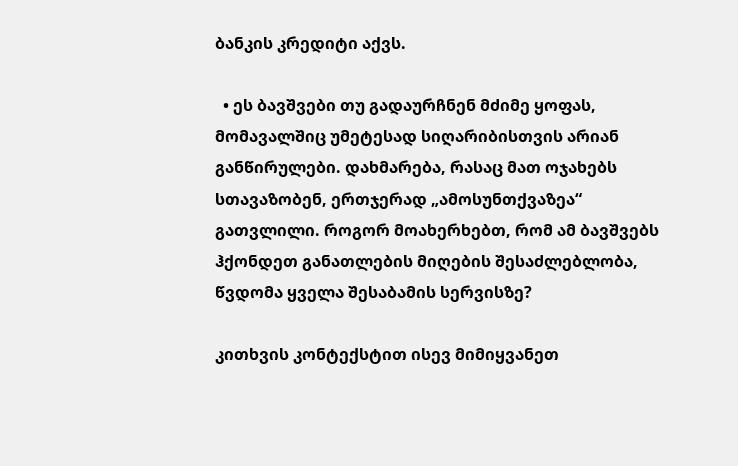ბანკის კრედიტი აქვს.

  • ეს ბავშვები თუ გადაურჩნენ მძიმე ყოფას, მომავალშიც უმეტესად სიღარიბისთვის არიან განწირულები. დახმარება, რასაც მათ ოჯახებს სთავაზობენ, ერთჯერად „ამოსუნთქვაზეა“ გათვლილი. როგორ მოახერხებთ, რომ ამ ბავშვებს ჰქონდეთ განათლების მიღების შესაძლებლობა, წვდომა ყველა შესაბამის სერვისზე?

კითხვის კონტექსტით ისევ მიმიყვანეთ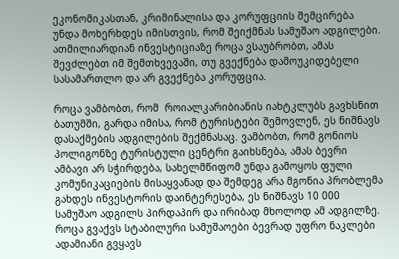ეკონომიკასთან, კრიმინალისა და კორუფციის შემცირება უნდა მოხერხდეს იმისთვის, რომ შეიქმნას სამუშაო ადგილები. ათმილიარდიან ინვესტიციაზე როცა ვსაუბრობთ, ამას შევძლებთ იმ შემთხვევაში, თუ გვექნება დამოუკიდებელი სასამართლო და არ გვექნება კორუფცია.

როცა ვამბობთ, რომ  როიალკარიბიანის იახტკლუბს გავხსნით ბათუმში, გარდა იმისა, რომ ტურისტები შემოვლენ, ეს ნიშნავს დასაქმების ადგილების შექმნასაც. ვამბობთ, რომ გონიოს პოლიგონზე ტურისტული ცენტრი გაიხსნება, ამას ბევრი ამბავი არ სჭირდება, სახელმწიფომ უნდა გამოყოს ფული კომუნიკაციების მისაყვანად და შემდეგ არა მგონია პრობლემა გახდეს ინვესტორის დაინტერესება, ეს ნიშნავს 10 000 სამუშაო ადგილს პირდაპირ და ირიბად მხოლოდ ამ ადგილზე. როცა გვაქვს სტაბილური სამუშაოები ბევრად უფრო ნაკლები ადამიანი გვყავს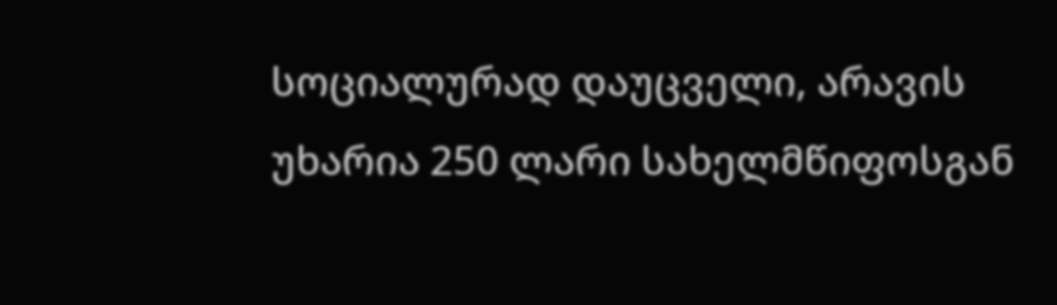სოციალურად დაუცველი, არავის უხარია 250 ლარი სახელმწიფოსგან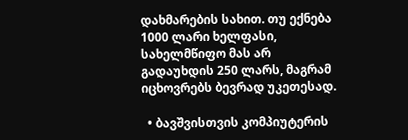დახმარების სახით. თუ ექნება 1000 ლარი ხელფასი, სახელმწიფო მას არ გადაუხდის 250 ლარს, მაგრამ იცხოვრებს ბევრად უკეთესად.

  • ბავშვისთვის კომპიუტერის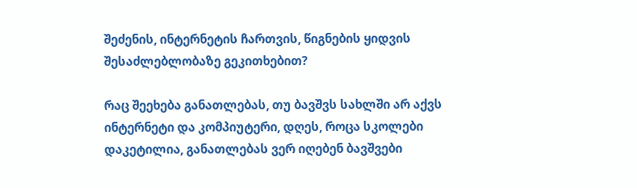შეძენის, ინტერნეტის ჩართვის, წიგნების ყიდვის შესაძლებლობაზე გეკითხებით?

რაც შეეხება განათლებას, თუ ბავშვს სახლში არ აქვს ინტერნეტი და კომპიუტერი, დღეს, როცა სკოლები დაკეტილია, განათლებას ვერ იღებენ ბავშვები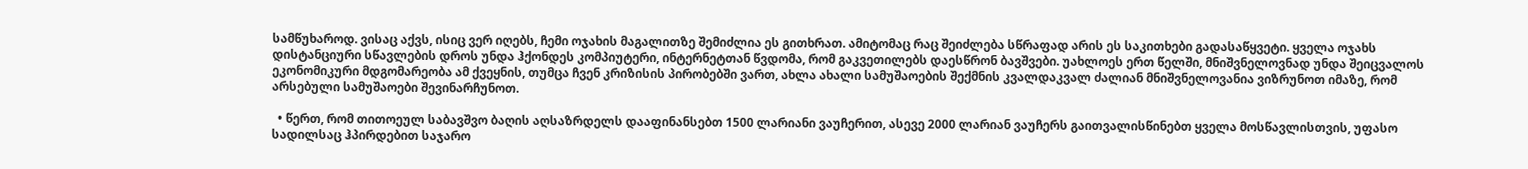სამწუხაროდ. ვისაც აქვს, ისიც ვერ იღებს, ჩემი ოჯახის მაგალითზე შემიძლია ეს გითხრათ. ამიტომაც რაც შეიძლება სწრაფად არის ეს საკითხები გადასაწყვეტი. ყველა ოჯახს დისტანციური სწავლების დროს უნდა ჰქონდეს კომპიუტერი, ინტერნეტთან წვდომა, რომ გაკვეთილებს დაესწრონ ბავშვები. უახლოეს ერთ წელში, მნიშვნელოვნად უნდა შეიცვალოს ეკონომიკური მდგომარეობა ამ ქვეყნის, თუმცა ჩვენ კრიზისის პირობებში ვართ, ახლა ახალი სამუშაოების შექმნის კვალდაკვალ ძალიან მნიშვნელოვანია ვიზრუნოთ იმაზე, რომ არსებული სამუშაოები შევინარჩუნოთ.

  • წერთ, რომ თითოეულ საბავშვო ბაღის აღსაზრდელს დააფინანსებთ 1500 ლარიანი ვაუჩერით, ასევე 2000 ლარიან ვაუჩერს გაითვალისწინებთ ყველა მოსწავლისთვის, უფასო სადილსაც ჰპირდებით საჯარო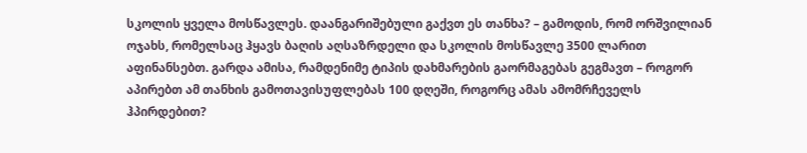სკოლის ყველა მოსწავლეს. დაანგარიშებული გაქვთ ეს თანხა? – გამოდის, რომ ორშვილიან ოჯახს, რომელსაც ჰყავს ბაღის აღსაზრდელი და სკოლის მოსწავლე 3500 ლარით აფინანსებთ. გარდა ამისა, რამდენიმე ტიპის დახმარების გაორმაგებას გეგმავთ – როგორ აპირებთ ამ თანხის გამოთავისუფლებას 100 დღეში, როგორც ამას ამომრჩეველს ჰპირდებით?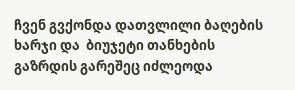ჩვენ გვქონდა დათვლილი ბაღების ხარჯი და  ბიუჯეტი თანხების გაზრდის გარეშეც იძლეოდა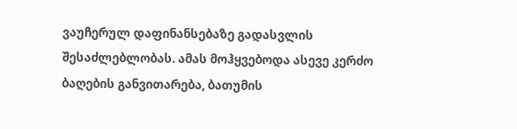ვაუჩერულ დაფინანსებაზე გადასვლის შესაძლებლობას. ამას მოჰყვებოდა ასევე კერძო ბაღების განვითარება, ბათუმის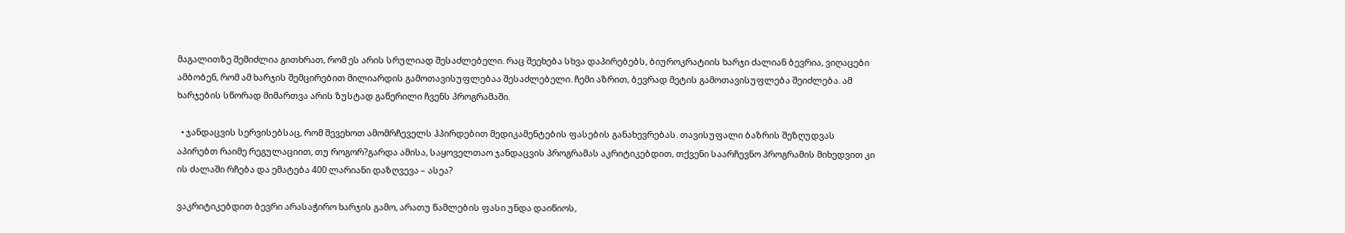მაგალითზე შემიძლია გითხრათ, რომ ეს არის სრულიად შესაძლებელი. რაც შეეხება სხვა დაპირებებს, ბიუროკრატიის ხარჯი ძალიან ბევრია, ვიღაცები ამბობენ, რომ ამ ხარჯის შემცირებით მილიარდის გამოთავისუფლებაა შესაძლებელი. ჩემი აზრით, ბევრად მეტის გამოთავისუფლება შეიძლება. ამ ხარჯების სწორად მიმართვა არის ზუსტად გაწერილი ჩვენს პროგრამაში.

  • ჯანდაცვის სერვისებსაც, რომ შევეხოთ ამომრჩეველს ჰპირდებით მედიკამენტების ფასების განახევრებას. თავისუფალი ბაზრის შეზღუდვას აპირებთ რაიმე რეგულაციით, თუ როგორ?გარდა ამისა, საყოველთაო ჯანდაცვის პროგრამას აკრიტიკებდით, თქვენი საარჩევნო პროგრამის მიხედვით კი ის ძალაში რჩება და ემატება 400 ლარიანი დაზღვევა – ასეა?

ვაკრიტიკებდით ბევრი არასაჭირო ხარჯის გამო, არათუ წამლების ფასი უნდა დაიწიოს,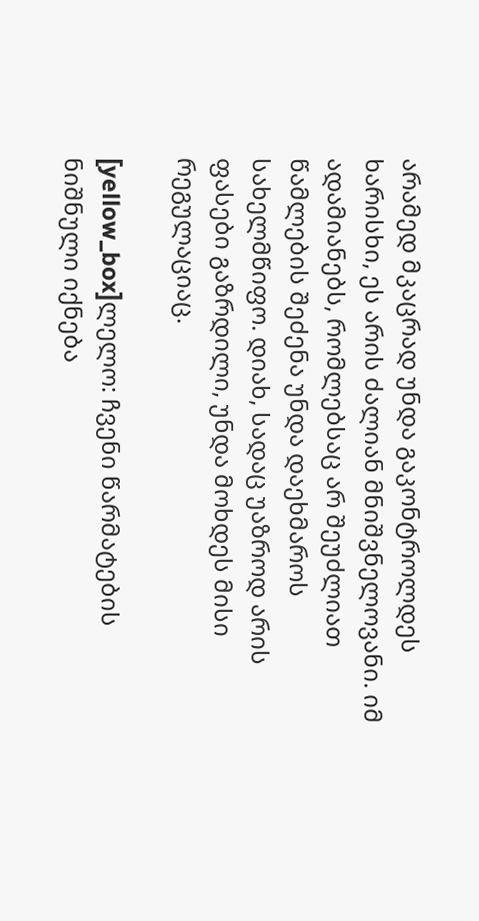არამედ მკაცრად უნდა გაკონტროლდეს ხარისხი, ეს არის ძალიან მნიშვნელოვანი. იმ ადამიანებს, რომლებსაც არ შეუძლიათ წამლების შეძენა უნდა დაეხმაროს სახელმწიფო. დიახ, სადაც უაზროდ არის ფასები გაზრდილი, უნდა მოხდეს მისი რეგულაციაც.

[yellow_box]ლელო: ჩვენი წარმატების ნიშნული იქნება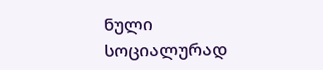ნული სოციალურად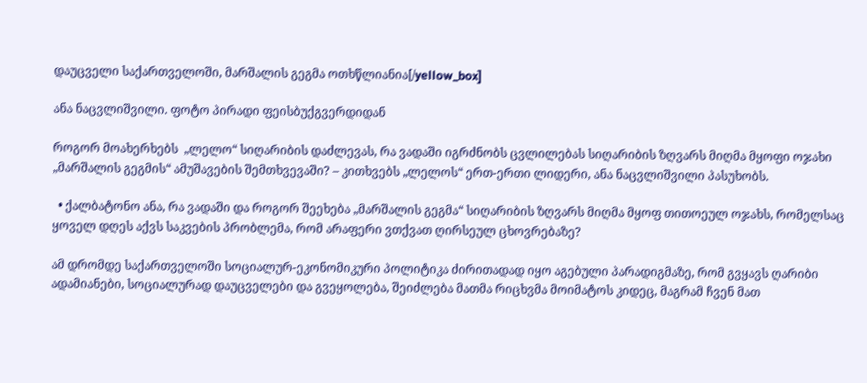დაუცველი საქართველოში, მარშალის გეგმა ოთხწლიანია[/yellow_box]

ანა ნაცვლიშვილი. ფოტო პირადი ფეისბუქგვერდიდან

როგორ მოახერხებს  „ლელო“ სიღარიბის დაძლევას, რა ვადაში იგრძნობს ცვლილებას სიღარიბის ზღვარს მიღმა მყოფი ოჯახი „მარშალის გეგმის“ ამუშავების შემთხვევაში? – კითხვებს „ლელოს“ ერთ-ერთი ლიდერი, ანა ნაცვლიშვილი პასუხობს.

  • ქალბატონო ანა, რა ვადაში და როგორ შეეხება „მარშალის გეგმა“ სიღარიბის ზღვარს მიღმა მყოფ თითოეულ ოჯახს, რომელსაც ყოველ დღეს აქვს საკვების პრობლემა, რომ არაფერი ვთქვათ ღირსეულ ცხოვრებაზე?

ამ დრომდე საქართველოში სოციალურ-ეკონომიკური პოლიტიკა ძირითადად იყო აგებული პარადიგმაზე, რომ გვყავს ღარიბი ადამიანები, სოციალურად დაუცველები და გვეყოლება, შეიძლება მათმა რიცხვმა მოიმატოს კიდეც, მაგრამ ჩვენ მათ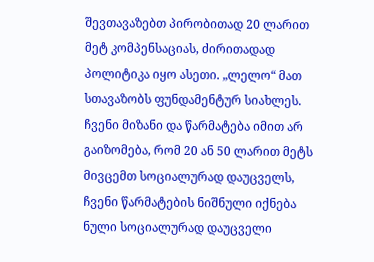შევთავაზებთ პირობითად 20 ლარით მეტ კომპენსაციას, ძირითადად პოლიტიკა იყო ასეთი. „ლელო“ მათ სთავაზობს ფუნდამენტურ სიახლეს. ჩვენი მიზანი და წარმატება იმით არ გაიზომება, რომ 20 ან 50 ლარით მეტს მივცემთ სოციალურად დაუცველს, ჩვენი წარმატების ნიშნული იქნება ნული სოციალურად დაუცველი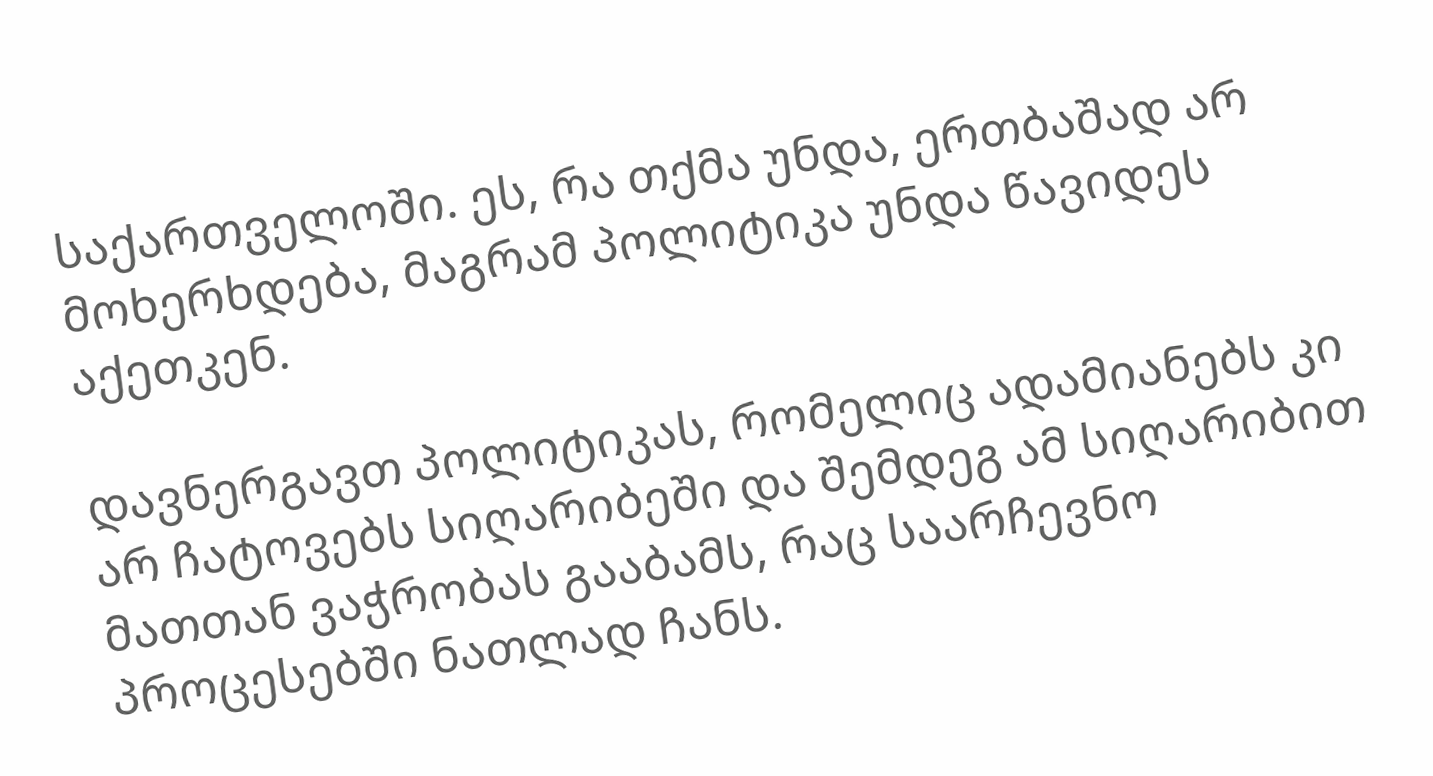საქართველოში. ეს, რა თქმა უნდა, ერთბაშად არ მოხერხდება, მაგრამ პოლიტიკა უნდა წავიდეს აქეთკენ.

დავნერგავთ პოლიტიკას, რომელიც ადამიანებს კი არ ჩატოვებს სიღარიბეში და შემდეგ ამ სიღარიბით მათთან ვაჭრობას გააბამს, რაც საარჩევნო პროცესებში ნათლად ჩანს.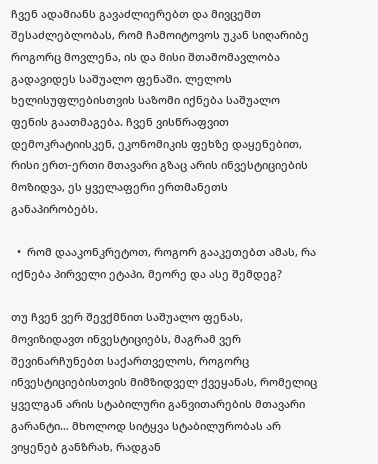ჩვენ ადამიანს გავაძლიერებთ და მივცემთ შესაძლებლობას, რომ ჩამოიტოვოს უკან სიღარიბე როგორც მოვლენა, ის და მისი შთამომავლობა გადავიდეს საშუალო ფენაში. ლელოს ხელისუფლებისთვის საზომი იქნება საშუალო ფენის გაათმაგება. ჩვენ ვისწრაფვით დემოკრატიისკენ, ეკონომიკის ფეხზე დაყენებით, რისი ერთ-ერთი მთავარი გზაც არის ინვესტიციების მოზიდვა, ეს ყველაფერი ერთმანეთს განაპირობებს.

  •  რომ დააკონკრეტოთ, როგორ გააკეთებთ ამას, რა იქნება პირველი ეტაპი, მეორე და ასე შემდეგ?

თუ ჩვენ ვერ შევქმნით საშუალო ფენას, მოვიზიდავთ ინვესტიციებს, მაგრამ ვერ შევინარჩუნებთ საქართველოს, როგორც ინვესტიციებისთვის მიმზიდველ ქვეყანას, რომელიც ყველგან არის სტაბილური განვითარების მთავარი გარანტი… მხოლოდ სიტყვა სტაბილურობას არ ვიყენებ განზრახ, რადგან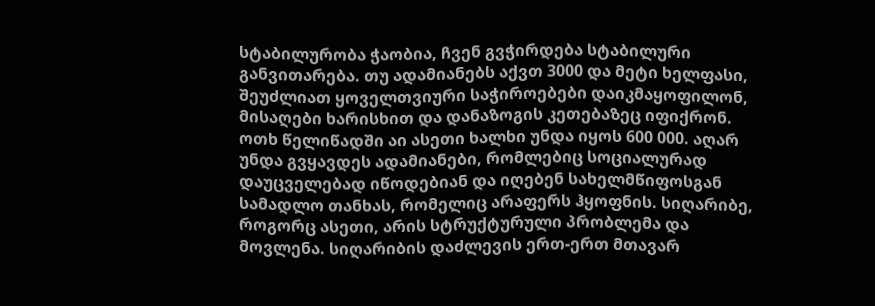სტაბილურობა ჭაობია, ჩვენ გვჭირდება სტაბილური განვითარება. თუ ადამიანებს აქვთ 3000 და მეტი ხელფასი, შეუძლიათ ყოველთვიური საჭიროებები დაიკმაყოფილონ, მისაღები ხარისხით და დანაზოგის კეთებაზეც იფიქრონ. ოთხ წელიწადში აი ასეთი ხალხი უნდა იყოს 600 000. აღარ უნდა გვყავდეს ადამიანები, რომლებიც სოციალურად დაუცველებად იწოდებიან და იღებენ სახელმწიფოსგან სამადლო თანხას, რომელიც არაფერს ჰყოფნის. სიღარიბე, როგორც ასეთი, არის სტრუქტურული პრობლემა და მოვლენა. სიღარიბის დაძლევის ერთ-ერთ მთავარ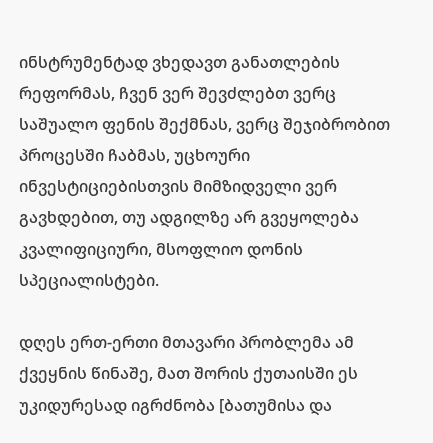ინსტრუმენტად ვხედავთ განათლების რეფორმას, ჩვენ ვერ შევძლებთ ვერც საშუალო ფენის შექმნას, ვერც შეჯიბრობით პროცესში ჩაბმას, უცხოური ინვესტიციებისთვის მიმზიდველი ვერ გავხდებით, თუ ადგილზე არ გვეყოლება კვალიფიციური, მსოფლიო დონის სპეციალისტები.

დღეს ერთ-ერთი მთავარი პრობლემა ამ ქვეყნის წინაშე, მათ შორის ქუთაისში ეს უკიდურესად იგრძნობა [ბათუმისა და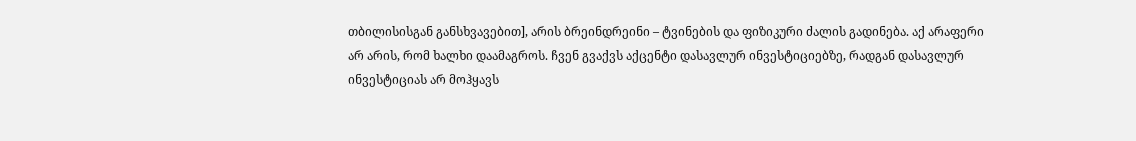თბილისისგან განსხვავებით], არის ბრეინდრეინი – ტვინების და ფიზიკური ძალის გადინება. აქ არაფერი არ არის, რომ ხალხი დაამაგროს. ჩვენ გვაქვს აქცენტი დასავლურ ინვესტიციებზე, რადგან დასავლურ ინვესტიციას არ მოჰყავს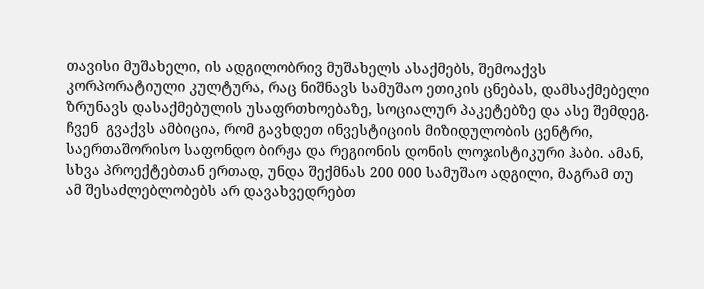თავისი მუშახელი, ის ადგილობრივ მუშახელს ასაქმებს, შემოაქვს კორპორატიული კულტურა, რაც ნიშნავს სამუშაო ეთიკის ცნებას, დამსაქმებელი ზრუნავს დასაქმებულის უსაფრთხოებაზე, სოციალურ პაკეტებზე და ასე შემდეგ. ჩვენ  გვაქვს ამბიცია, რომ გავხდეთ ინვესტიციის მიზიდულობის ცენტრი, საერთაშორისო საფონდო ბირჟა და რეგიონის დონის ლოჯისტიკური ჰაბი. ამან, სხვა პროექტებთან ერთად, უნდა შექმნას 200 000 სამუშაო ადგილი, მაგრამ თუ ამ შესაძლებლობებს არ დავახვედრებთ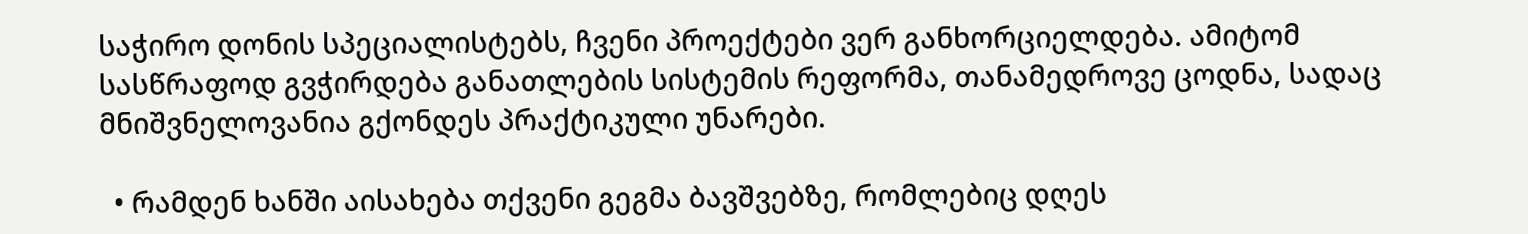საჭირო დონის სპეციალისტებს, ჩვენი პროექტები ვერ განხორციელდება. ამიტომ სასწრაფოდ გვჭირდება განათლების სისტემის რეფორმა, თანამედროვე ცოდნა, სადაც მნიშვნელოვანია გქონდეს პრაქტიკული უნარები.

  • რამდენ ხანში აისახება თქვენი გეგმა ბავშვებზე, რომლებიც დღეს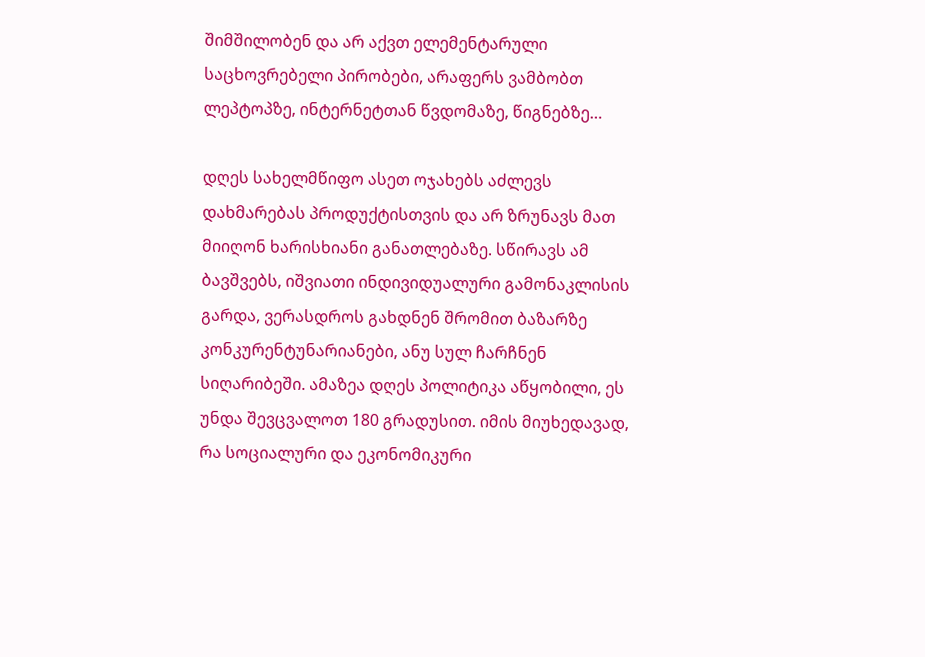შიმშილობენ და არ აქვთ ელემენტარული საცხოვრებელი პირობები, არაფერს ვამბობთ ლეპტოპზე, ინტერნეტთან წვდომაზე, წიგნებზე…

დღეს სახელმწიფო ასეთ ოჯახებს აძლევს დახმარებას პროდუქტისთვის და არ ზრუნავს მათ მიიღონ ხარისხიანი განათლებაზე. სწირავს ამ ბავშვებს, იშვიათი ინდივიდუალური გამონაკლისის გარდა, ვერასდროს გახდნენ შრომით ბაზარზე კონკურენტუნარიანები, ანუ სულ ჩარჩნენ სიღარიბეში. ამაზეა დღეს პოლიტიკა აწყობილი, ეს უნდა შევცვალოთ 180 გრადუსით. იმის მიუხედავად, რა სოციალური და ეკონომიკური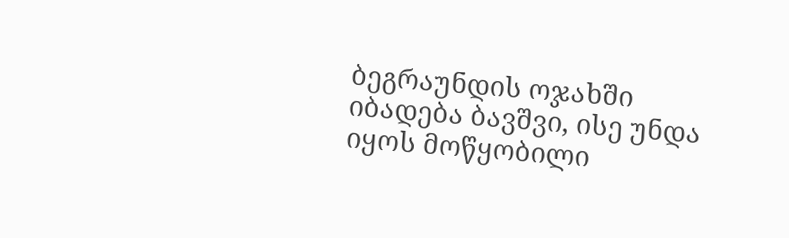ბეგრაუნდის ოჯახში იბადება ბავშვი, ისე უნდა იყოს მოწყობილი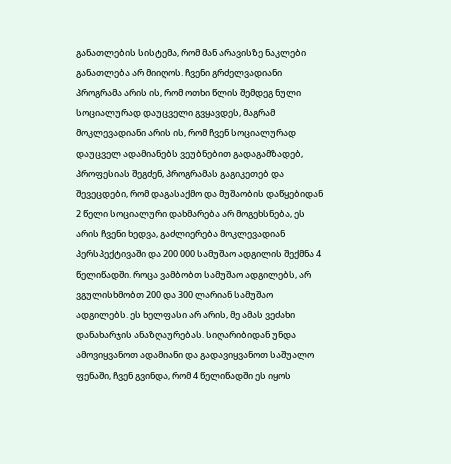განათლების სისტემა, რომ მან არავისზე ნაკლები განათლება არ მიიღოს. ჩვენი გრძელვადიანი პროგრამა არის ის, რომ ოთხი წლის შემდეგ ნული სოციალურად დაუცველი გვყავდეს, მაგრამ მოკლევადიანი არის ის, რომ ჩვენ სოციალურად დაუცველ ადამიანებს ვეუბნებით გადაგამზადებ, პროფესიას შეგძენ, პროგრამას გაგიკეთებ და შევეცდები, რომ დაგასაქმო და მუშაობის დაწყებიდან 2 წელი სოციალური დახმარება არ მოგეხსნება, ეს არის ჩვენი ხედვა, გაძლიერება მოკლევადიან პერსპექტივაში და 200 000 სამუშაო ადგილის შექმნა 4 წელიწადში. როცა ვამბობთ სამუშაო ადგილებს, არ ვგულისხმობთ 200 და 300 ლარიან სამუშაო ადგილებს. ეს ხელფასი არ არის, მე ამას ვეძახი დანახარჯის ანაზღაურებას. სიღარიბიდან უნდა ამოვიყვანოთ ადამიანი და გადავიყვანოთ საშუალო ფენაში, ჩვენ გვინდა, რომ 4 წელიწადში ეს იყოს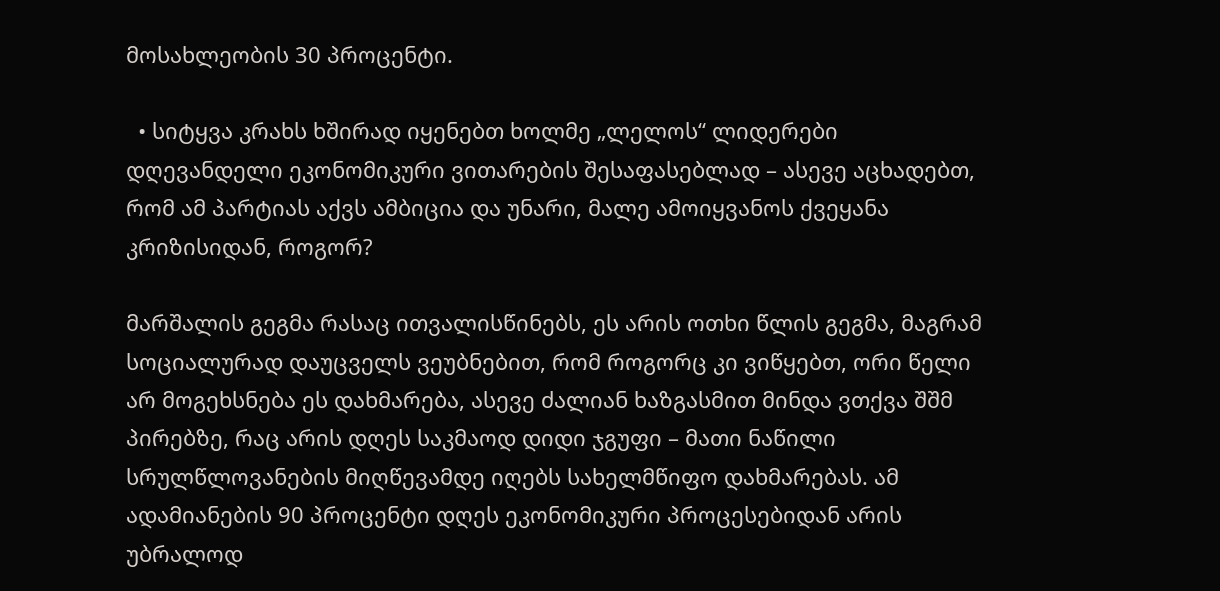მოსახლეობის 30 პროცენტი.

  • სიტყვა კრახს ხშირად იყენებთ ხოლმე „ლელოს“ ლიდერები დღევანდელი ეკონომიკური ვითარების შესაფასებლად – ასევე აცხადებთ, რომ ამ პარტიას აქვს ამბიცია და უნარი, მალე ამოიყვანოს ქვეყანა კრიზისიდან, როგორ?

მარშალის გეგმა რასაც ითვალისწინებს, ეს არის ოთხი წლის გეგმა, მაგრამ სოციალურად დაუცველს ვეუბნებით, რომ როგორც კი ვიწყებთ, ორი წელი არ მოგეხსნება ეს დახმარება, ასევე ძალიან ხაზგასმით მინდა ვთქვა შშმ პირებზე, რაც არის დღეს საკმაოდ დიდი ჯგუფი – მათი ნაწილი სრულწლოვანების მიღწევამდე იღებს სახელმწიფო დახმარებას. ამ ადამიანების 90 პროცენტი დღეს ეკონომიკური პროცესებიდან არის უბრალოდ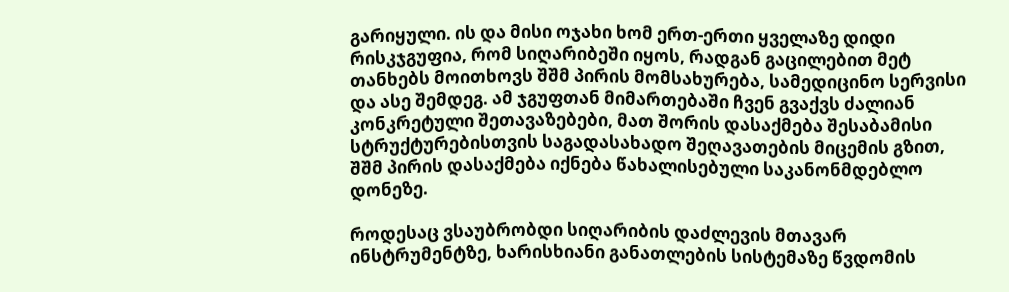გარიყული. ის და მისი ოჯახი ხომ ერთ-ერთი ყველაზე დიდი რისკჯგუფია, რომ სიღარიბეში იყოს, რადგან გაცილებით მეტ თანხებს მოითხოვს შშმ პირის მომსახურება, სამედიცინო სერვისი და ასე შემდეგ. ამ ჯგუფთან მიმართებაში ჩვენ გვაქვს ძალიან კონკრეტული შეთავაზებები, მათ შორის დასაქმება შესაბამისი სტრუქტურებისთვის საგადასახადო შეღავათების მიცემის გზით, შშმ პირის დასაქმება იქნება წახალისებული საკანონმდებლო დონეზე.

როდესაც ვსაუბრობდი სიღარიბის დაძლევის მთავარ ინსტრუმენტზე, ხარისხიანი განათლების სისტემაზე წვდომის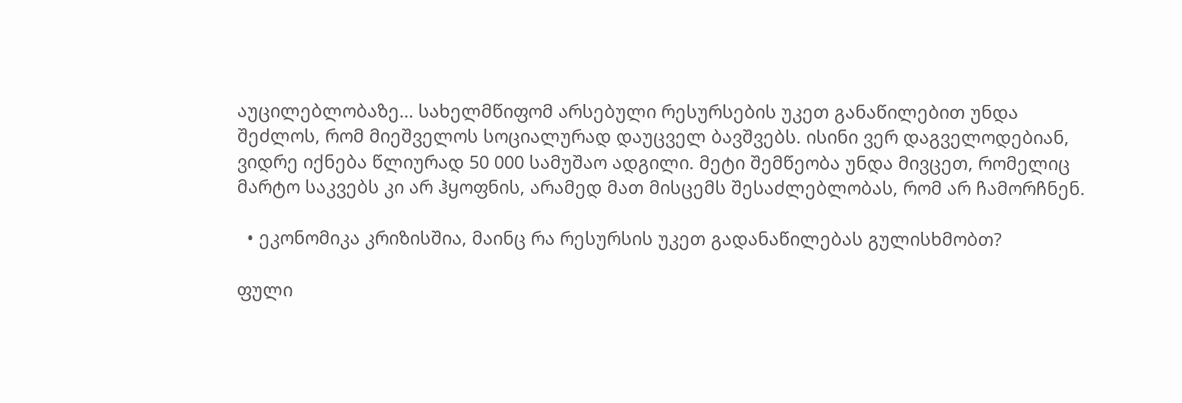აუცილებლობაზე… სახელმწიფომ არსებული რესურსების უკეთ განაწილებით უნდა შეძლოს, რომ მიეშველოს სოციალურად დაუცველ ბავშვებს. ისინი ვერ დაგველოდებიან, ვიდრე იქნება წლიურად 50 000 სამუშაო ადგილი. მეტი შემწეობა უნდა მივცეთ, რომელიც მარტო საკვებს კი არ ჰყოფნის, არამედ მათ მისცემს შესაძლებლობას, რომ არ ჩამორჩნენ.

  • ეკონომიკა კრიზისშია, მაინც რა რესურსის უკეთ გადანაწილებას გულისხმობთ?

ფული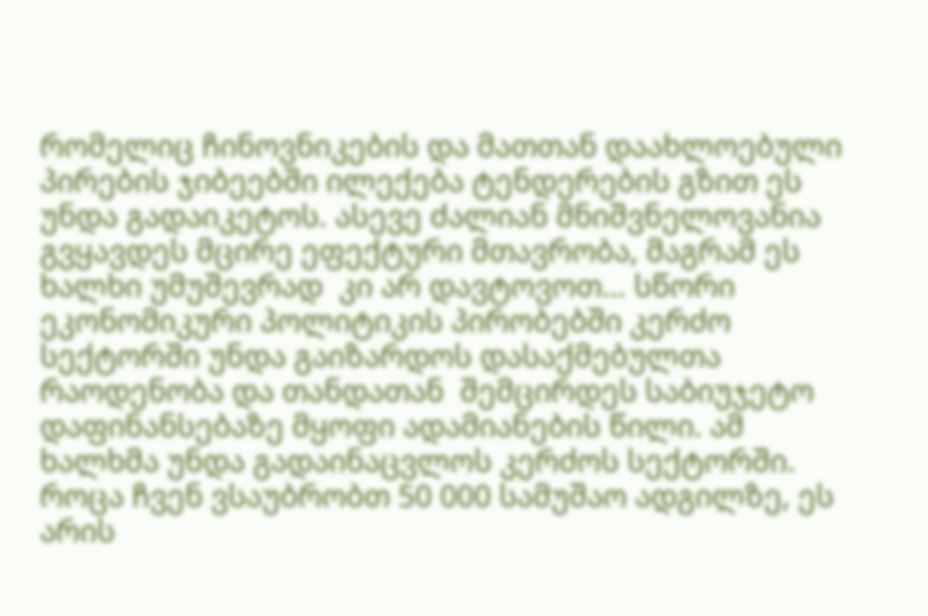რომელიც ჩინოვნიკების და მათთან დაახლოებული პირების ჯიბეებში ილექება ტენდერების გზით ეს უნდა გადაიკეტოს. ასევე ძალიან მნიშვნელოვანია გვყავდეს მცირე ეფექტური მთავრობა, მაგრამ ეს ხალხი უმუშევრად  კი არ დავტოვოთ… სწორი ეკონომიკური პოლიტიკის პირობებში კერძო სექტორში უნდა გაიზარდოს დასაქმებულთა რაოდენობა და თანდათან  შემცირდეს საბიუჯეტო დაფინანსებაზე მყოფი ადამიანების წილი. ამ ხალხმა უნდა გადაინაცვლოს კერძოს სექტორში. როცა ჩვენ ვსაუბრობთ 50 000 სამუშაო ადგილზე, ეს არის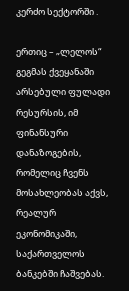კერძო სექტორში .

ერთიც – „ლელოს“ გეგმას ქვეყანაში არსებული ფულადი რესურსის, იმ ფინანსური დანაზოგების, რომელიც ჩვენს მოსახლეობას აქვს, რეალურ ეკონომიკაში, საქართველოს ბანკებში ჩაშვებას.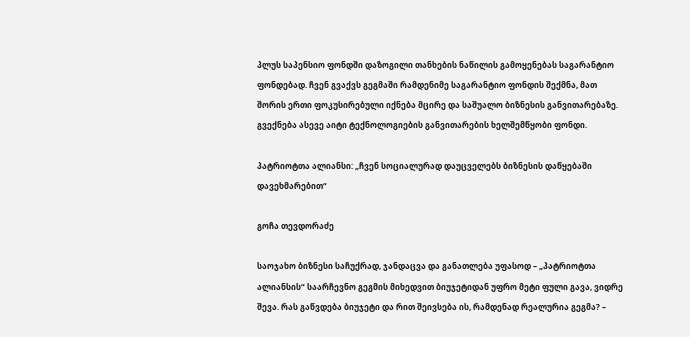პლუს საპენსიო ფონდში დაზოგილი თანხების ნაწილის გამოყენებას საგარანტიო ფონდებად. ჩვენ გვაქვს გეგმაში რამდენიმე საგარანტიო ფონდის შექმნა, მათ შორის ერთი ფოკუსირებული იქნება მცირე და საშუალო ბიზნესის განვითარებაზე. გვექნება ასევე აიტი ტექნოლოგიების განვითარების ხელშემწყობი ფონდი.

პატრიოტთა ალიანსი: „ჩვენ სოციალურად დაუცველებს ბიზნესის დაწყებაში დავეხმარებით“

გოჩა თევდორაძე

საოჯახო ბიზნესი საჩუქრად, ჯანდაცვა და განათლება უფასოდ – „პატრიოტთა ალიანსის“ საარჩევნო გეგმის მიხედვით ბიუჯეტიდან უფრო მეტი ფული გავა, ვიდრე შევა. რას გაწვდება ბიუჯეტი და რით შეივსება ის, რამდენად რეალურია გეგმა? –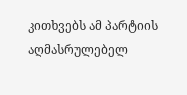კითხვებს ამ პარტიის აღმასრულებელ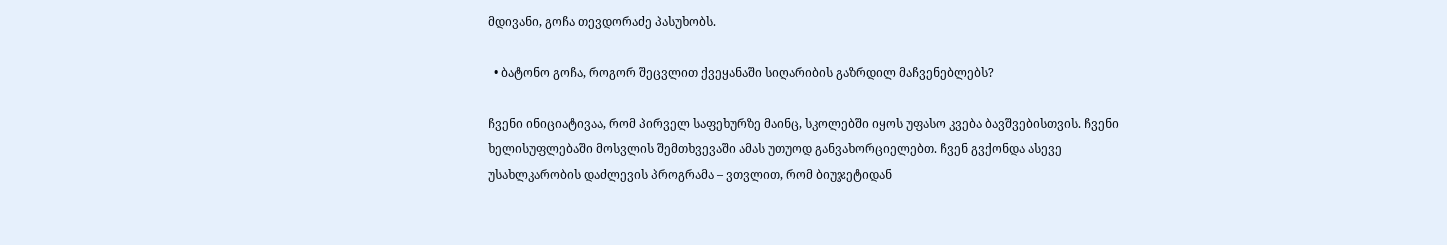მდივანი, გოჩა თევდორაძე პასუხობს.

  • ბატონო გოჩა, როგორ შეცვლით ქვეყანაში სიღარიბის გაზრდილ მაჩვენებლებს?

ჩვენი ინიციატივაა, რომ პირველ საფეხურზე მაინც, სკოლებში იყოს უფასო კვება ბავშვებისთვის. ჩვენი ხელისუფლებაში მოსვლის შემთხვევაში ამას უთუოდ განვახორციელებთ. ჩვენ გვქონდა ასევე უსახლკარობის დაძლევის პროგრამა – ვთვლით, რომ ბიუჯეტიდან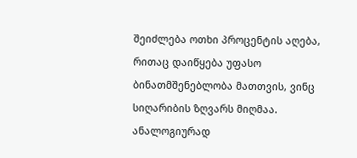შეიძლება ოთხი პროცენტის აღება, რითაც დაიწყება უფასო ბინათმშენებლობა მათთვის, ვინც სიღარიბის ზღვარს მიღმაა. ანალოგიურად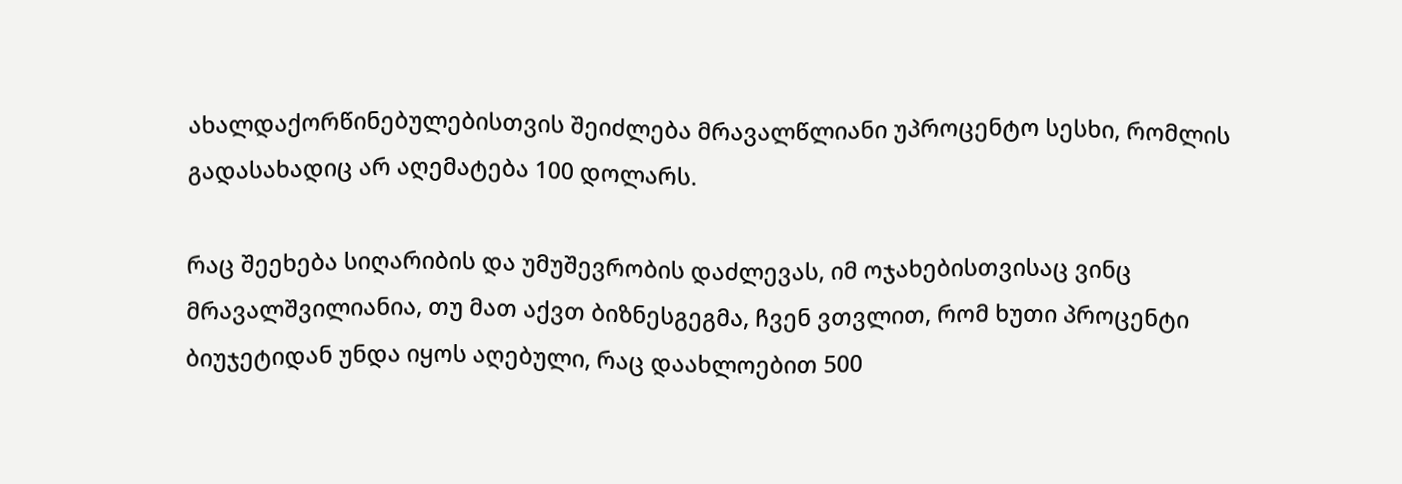ახალდაქორწინებულებისთვის შეიძლება მრავალწლიანი უპროცენტო სესხი, რომლის გადასახადიც არ აღემატება 100 დოლარს.

რაც შეეხება სიღარიბის და უმუშევრობის დაძლევას, იმ ოჯახებისთვისაც ვინც მრავალშვილიანია, თუ მათ აქვთ ბიზნესგეგმა, ჩვენ ვთვლით, რომ ხუთი პროცენტი ბიუჯეტიდან უნდა იყოს აღებული, რაც დაახლოებით 500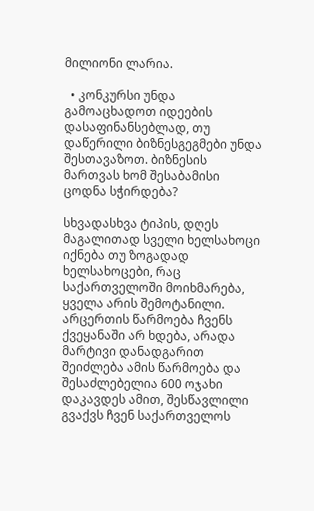მილიონი ლარია.

  • კონკურსი უნდა გამოაცხადოთ იდეების დასაფინანსებლად, თუ დაწერილი ბიზნესგეგმები უნდა შესთავაზოთ. ბიზნესის მართვას ხომ შესაბამისი ცოდნა სჭირდება?

სხვადასხვა ტიპის, დღეს მაგალითად სველი ხელსახოცი იქნება თუ ზოგადად ხელსახოცები, რაც საქართველოში მოიხმარება, ყველა არის შემოტანილი. არცერთის წარმოება ჩვენს ქვეყანაში არ ხდება, არადა მარტივი დანადგარით შეიძლება ამის წარმოება და შესაძლებელია 600 ოჯახი დაკავდეს ამით, შესწავლილი გვაქვს ჩვენ საქართველოს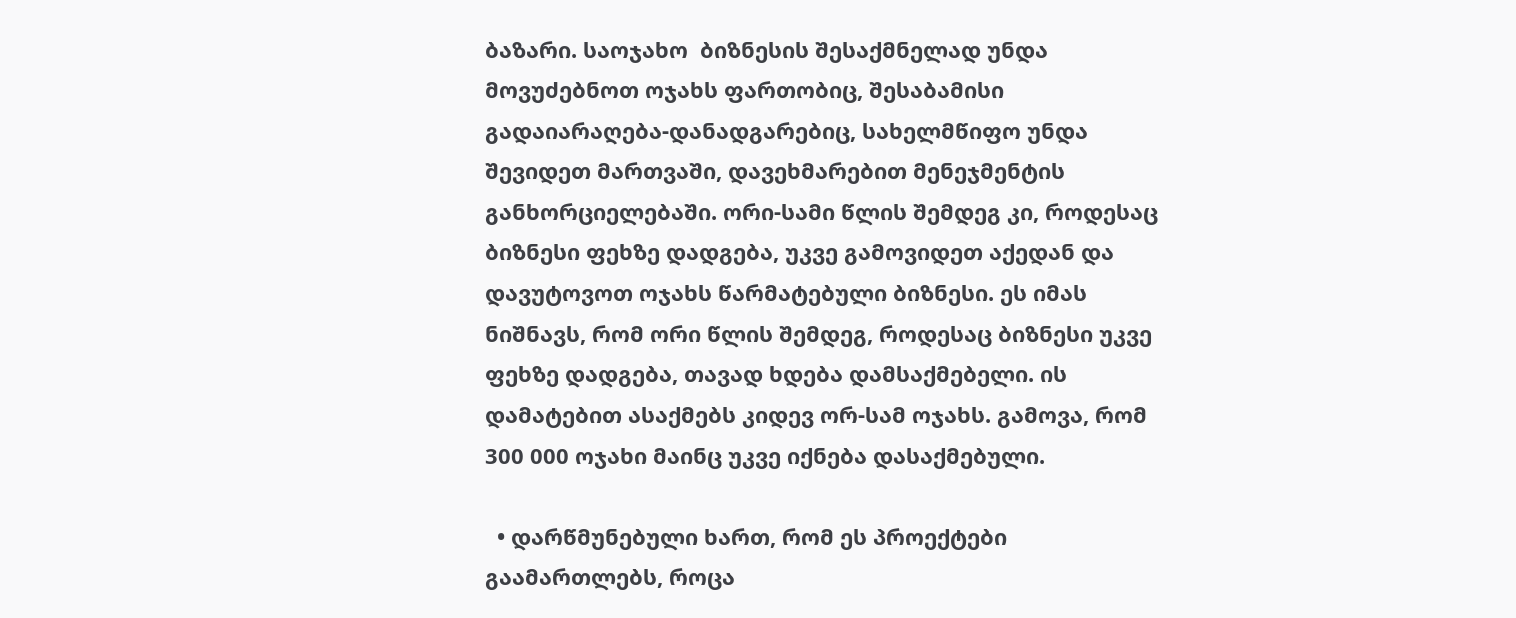ბაზარი. საოჯახო  ბიზნესის შესაქმნელად უნდა მოვუძებნოთ ოჯახს ფართობიც, შესაბამისი გადაიარაღება-დანადგარებიც, სახელმწიფო უნდა შევიდეთ მართვაში, დავეხმარებით მენეჯმენტის განხორციელებაში. ორი-სამი წლის შემდეგ კი, როდესაც ბიზნესი ფეხზე დადგება, უკვე გამოვიდეთ აქედან და დავუტოვოთ ოჯახს წარმატებული ბიზნესი. ეს იმას ნიშნავს, რომ ორი წლის შემდეგ, როდესაც ბიზნესი უკვე ფეხზე დადგება, თავად ხდება დამსაქმებელი. ის დამატებით ასაქმებს კიდევ ორ-სამ ოჯახს. გამოვა, რომ 300 000 ოჯახი მაინც უკვე იქნება დასაქმებული.

  • დარწმუნებული ხართ, რომ ეს პროექტები გაამართლებს, როცა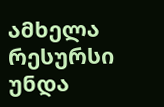ამხელა რესურსი უნდა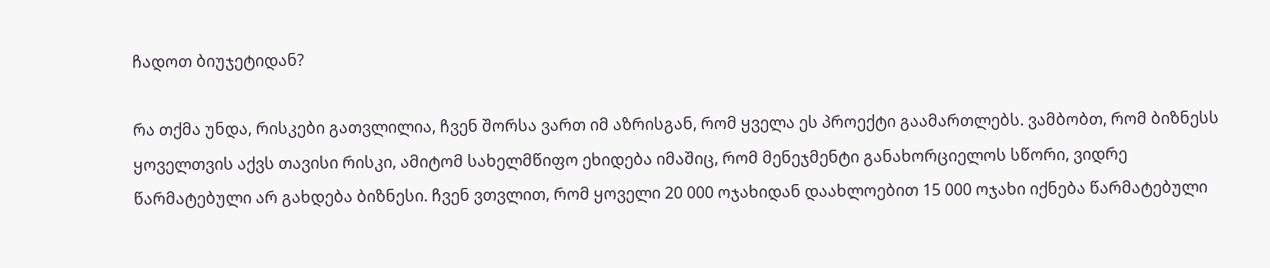ჩადოთ ბიუჯეტიდან?

რა თქმა უნდა, რისკები გათვლილია, ჩვენ შორსა ვართ იმ აზრისგან, რომ ყველა ეს პროექტი გაამართლებს. ვამბობთ, რომ ბიზნესს ყოველთვის აქვს თავისი რისკი, ამიტომ სახელმწიფო ეხიდება იმაშიც, რომ მენეჯმენტი განახორციელოს სწორი, ვიდრე წარმატებული არ გახდება ბიზნესი. ჩვენ ვთვლით, რომ ყოველი 20 000 ოჯახიდან დაახლოებით 15 000 ოჯახი იქნება წარმატებული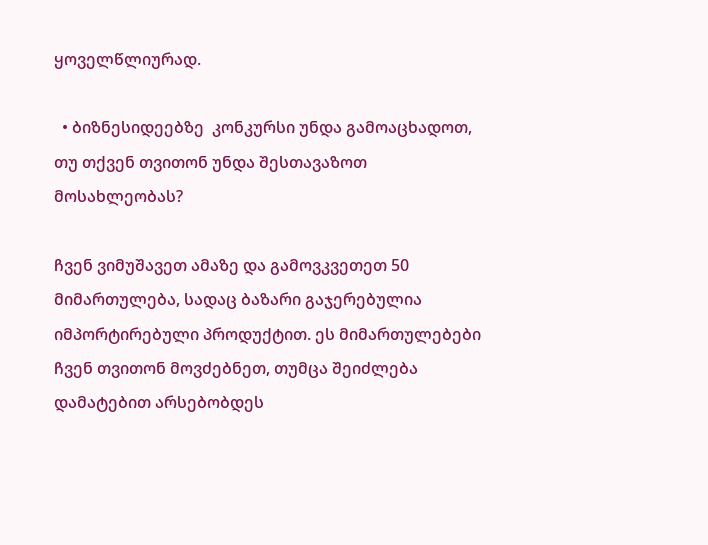ყოველწლიურად.

  • ბიზნესიდეებზე  კონკურსი უნდა გამოაცხადოთ, თუ თქვენ თვითონ უნდა შესთავაზოთ მოსახლეობას?

ჩვენ ვიმუშავეთ ამაზე და გამოვკვეთეთ 50 მიმართულება, სადაც ბაზარი გაჯერებულია იმპორტირებული პროდუქტით. ეს მიმართულებები ჩვენ თვითონ მოვძებნეთ, თუმცა შეიძლება დამატებით არსებობდეს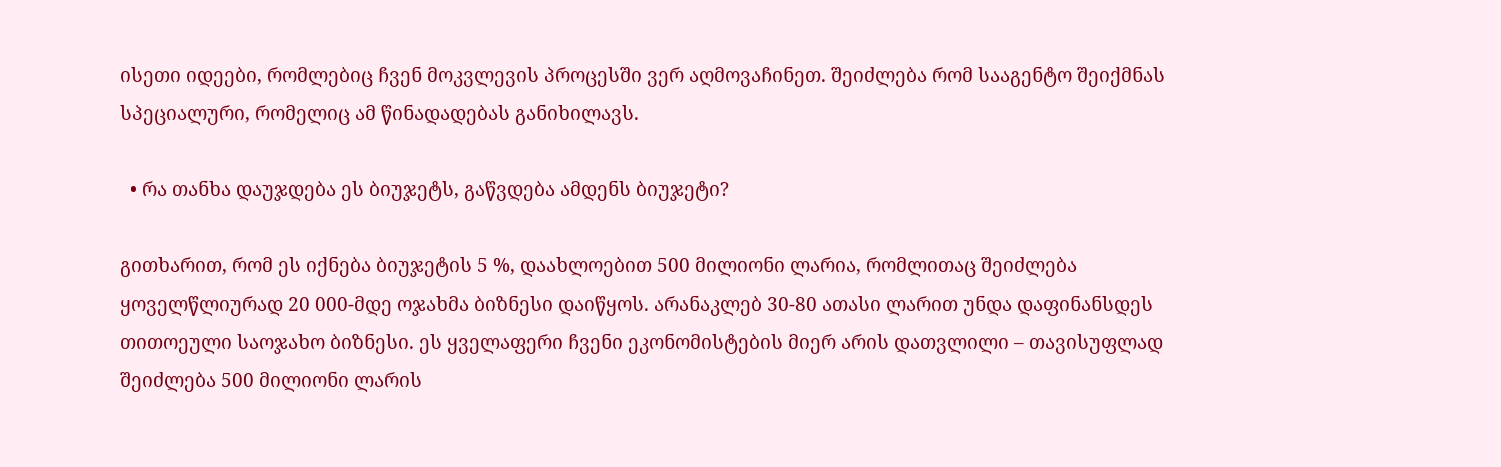ისეთი იდეები, რომლებიც ჩვენ მოკვლევის პროცესში ვერ აღმოვაჩინეთ. შეიძლება რომ სააგენტო შეიქმნას სპეციალური, რომელიც ამ წინადადებას განიხილავს.

  • რა თანხა დაუჯდება ეს ბიუჯეტს, გაწვდება ამდენს ბიუჯეტი?

გითხარით, რომ ეს იქნება ბიუჯეტის 5 %, დაახლოებით 500 მილიონი ლარია, რომლითაც შეიძლება ყოველწლიურად 20 000-მდე ოჯახმა ბიზნესი დაიწყოს. არანაკლებ 30-80 ათასი ლარით უნდა დაფინანსდეს თითოეული საოჯახო ბიზნესი. ეს ყველაფერი ჩვენი ეკონომისტების მიერ არის დათვლილი – თავისუფლად შეიძლება 500 მილიონი ლარის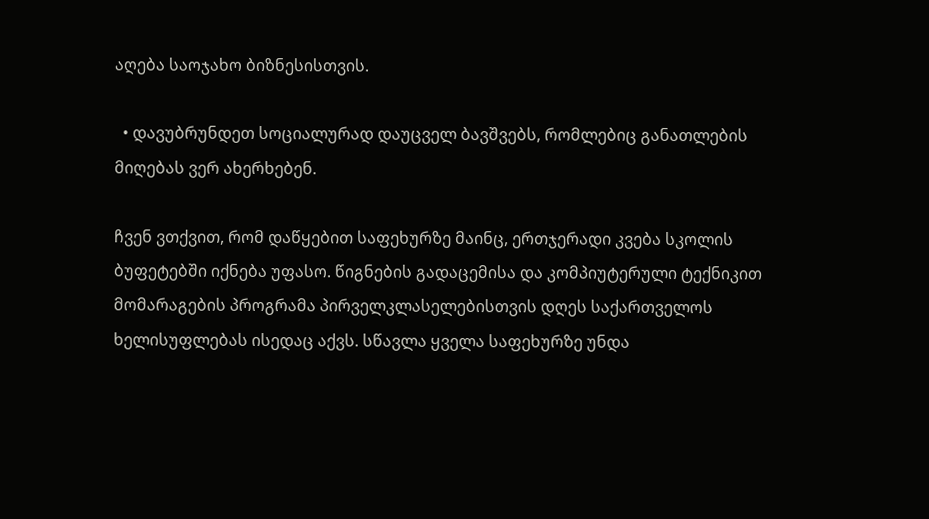აღება საოჯახო ბიზნესისთვის.

  • დავუბრუნდეთ სოციალურად დაუცველ ბავშვებს, რომლებიც განათლების მიღებას ვერ ახერხებენ.

ჩვენ ვთქვით, რომ დაწყებით საფეხურზე მაინც, ერთჯერადი კვება სკოლის ბუფეტებში იქნება უფასო. წიგნების გადაცემისა და კომპიუტერული ტექნიკით მომარაგების პროგრამა პირველკლასელებისთვის დღეს საქართველოს ხელისუფლებას ისედაც აქვს. სწავლა ყველა საფეხურზე უნდა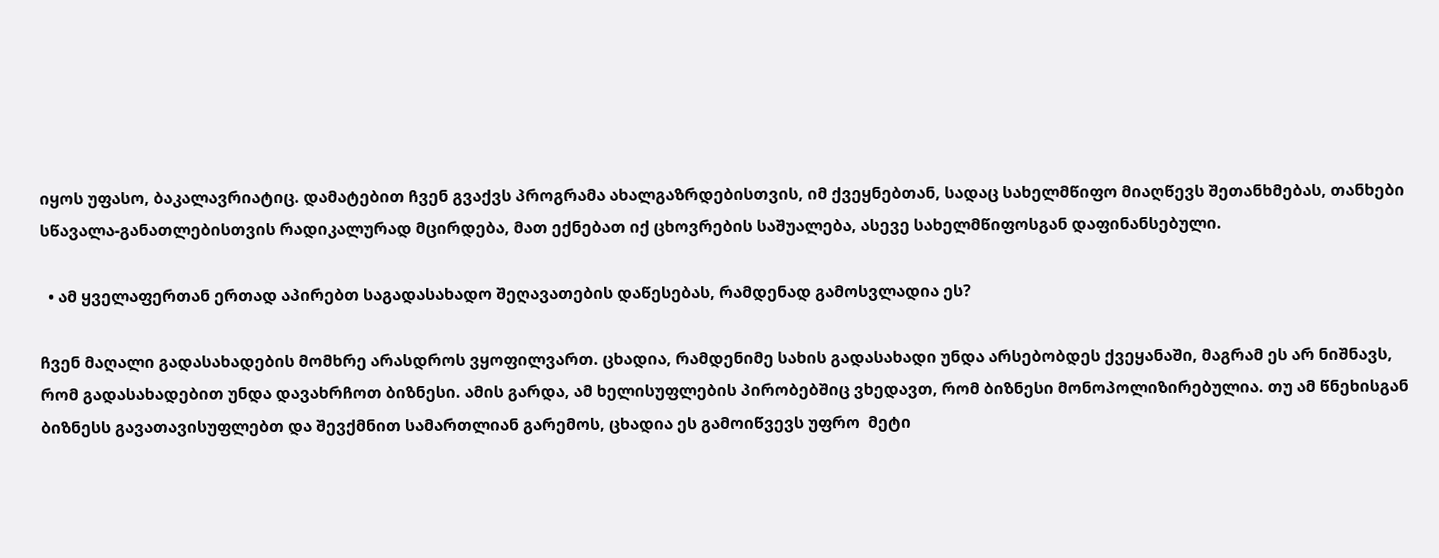იყოს უფასო, ბაკალავრიატიც. დამატებით ჩვენ გვაქვს პროგრამა ახალგაზრდებისთვის, იმ ქვეყნებთან, სადაც სახელმწიფო მიაღწევს შეთანხმებას, თანხები სწავალა-განათლებისთვის რადიკალურად მცირდება, მათ ექნებათ იქ ცხოვრების საშუალება, ასევე სახელმწიფოსგან დაფინანსებული.

  • ამ ყველაფერთან ერთად აპირებთ საგადასახადო შეღავათების დაწესებას, რამდენად გამოსვლადია ეს?

ჩვენ მაღალი გადასახადების მომხრე არასდროს ვყოფილვართ. ცხადია, რამდენიმე სახის გადასახადი უნდა არსებობდეს ქვეყანაში, მაგრამ ეს არ ნიშნავს, რომ გადასახადებით უნდა დავახრჩოთ ბიზნესი. ამის გარდა, ამ ხელისუფლების პირობებშიც ვხედავთ, რომ ბიზნესი მონოპოლიზირებულია. თუ ამ წნეხისგან ბიზნესს გავათავისუფლებთ და შევქმნით სამართლიან გარემოს, ცხადია ეს გამოიწვევს უფრო  მეტი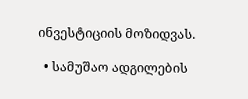ინვესტიციის მოზიდვას.

  • სამუშაო ადგილების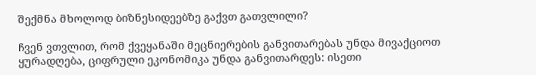შექმნა მხოლოდ ბიზნესიდეებზე გაქვთ გათვლილი?

ჩვენ ვთვლით, რომ ქვეყანაში მეცნიერების განვითარებას უნდა მივაქციოთ ყურადღება, ციფრული ეკონომიკა უნდა განვითარდეს: ისეთი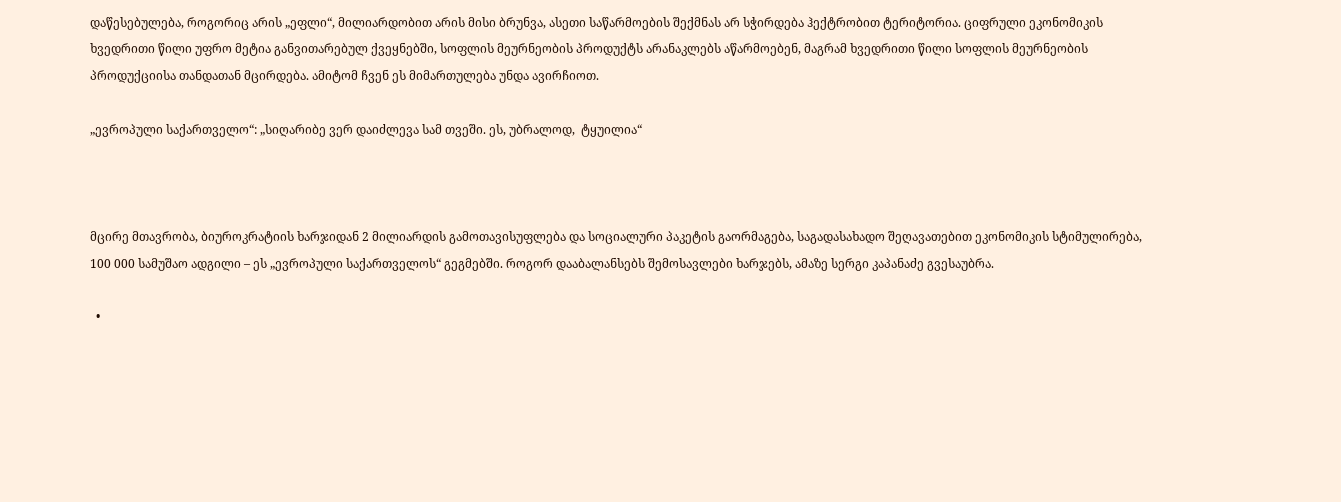დაწესებულება, როგორიც არის „ეფლი“, მილიარდობით არის მისი ბრუნვა, ასეთი საწარმოების შექმნას არ სჭირდება ჰექტრობით ტერიტორია. ციფრული ეკონომიკის ხვედრითი წილი უფრო მეტია განვითარებულ ქვეყნებში, სოფლის მეურნეობის პროდუქტს არანაკლებს აწარმოებენ, მაგრამ ხვედრითი წილი სოფლის მეურნეობის პროდუქციისა თანდათან მცირდება. ამიტომ ჩვენ ეს მიმართულება უნდა ავირჩიოთ.

„ევროპული საქართველო“: „სიღარიბე ვერ დაიძლევა სამ თვეში. ეს, უბრალოდ,  ტყუილია“



მცირე მთავრობა, ბიუროკრატიის ხარჯიდან 2 მილიარდის გამოთავისუფლება და სოციალური პაკეტის გაორმაგება, საგადასახადო შეღავათებით ეკონომიკის სტიმულირება, 100 000 სამუშაო ადგილი – ეს „ევროპული საქართველოს“ გეგმებში. როგორ დააბალანსებს შემოსავლები ხარჯებს, ამაზე სერგი კაპანაძე გვესაუბრა.

  •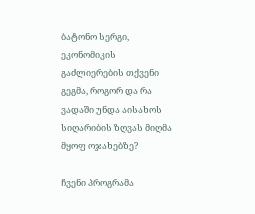ბატონო სერგი, ეკონომიკის გაძლიერების თქვენი გეგმა, როგორ და რა ვადაში უნდა აისახოს სიღარიბის ზღვას მიღმა მყოფ ოჯახებზე?

ჩვენი პროგრამა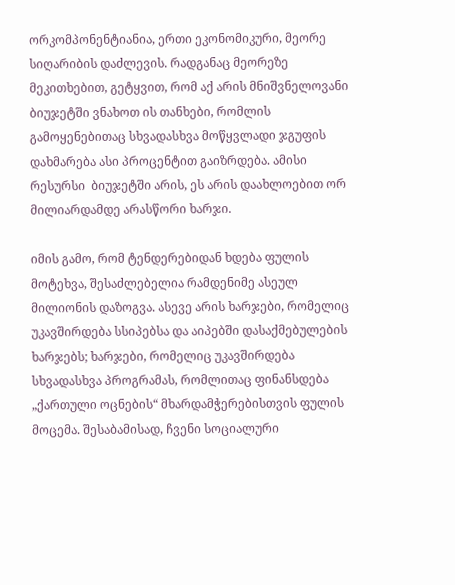ორკომპონენტიანია, ერთი ეკონომიკური, მეორე სიღარიბის დაძლევის. რადგანაც მეორეზე მეკითხებით, გეტყვით, რომ აქ არის მნიშვნელოვანი ბიუჯეტში ვნახოთ ის თანხები, რომლის გამოყენებითაც სხვადასხვა მოწყვლადი ჯგუფის დახმარება ასი პროცენტით გაიზრდება. ამისი რესურსი  ბიუჯეტში არის, ეს არის დაახლოებით ორ მილიარდამდე არასწორი ხარჯი.

იმის გამო, რომ ტენდერებიდან ხდება ფულის მოტეხვა, შესაძლებელია რამდენიმე ასეულ მილიონის დაზოგვა. ასევე არის ხარჯები, რომელიც უკავშირდება სსიპებსა და აიპებში დასაქმებულების ხარჯებს; ხარჯები, რომელიც უკავშირდება სხვადასხვა პროგრამას, რომლითაც ფინანსდება „ქართული ოცნების“ მხარდამჭერებისთვის ფულის მოცემა. შესაბამისად, ჩვენი სოციალური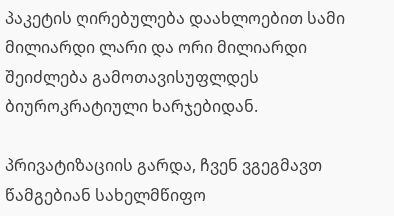პაკეტის ღირებულება დაახლოებით სამი მილიარდი ლარი და ორი მილიარდი შეიძლება გამოთავისუფლდეს ბიუროკრატიული ხარჯებიდან.

პრივატიზაციის გარდა, ჩვენ ვგეგმავთ წამგებიან სახელმწიფო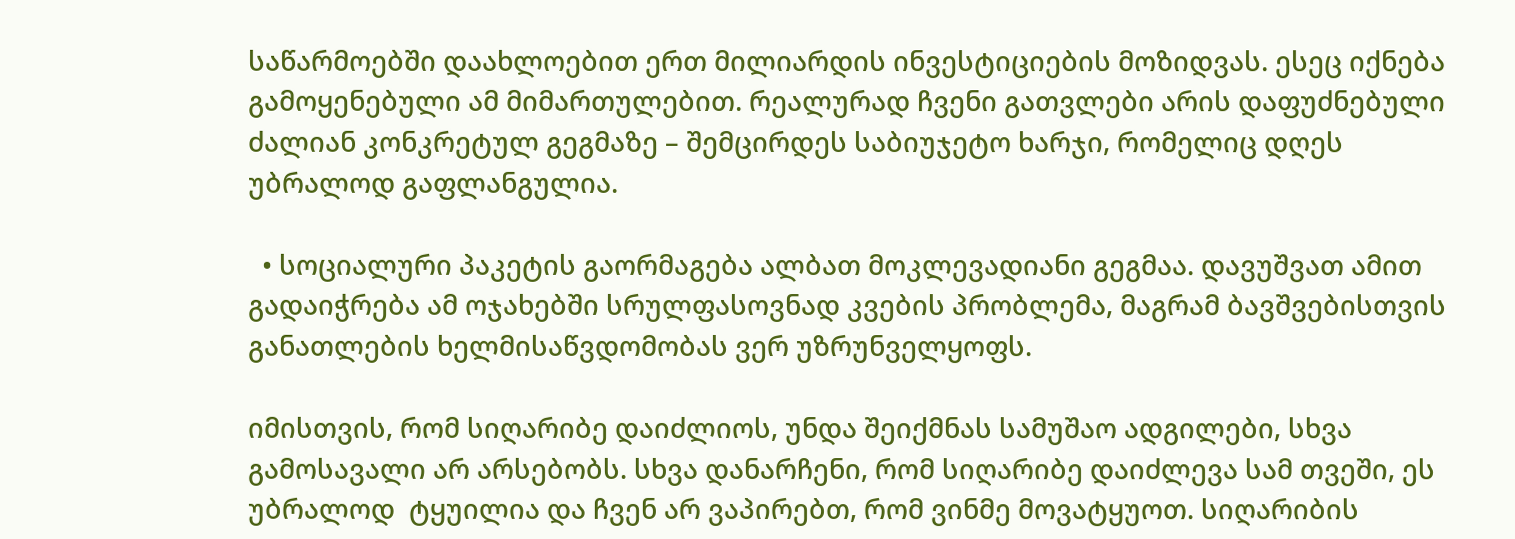საწარმოებში დაახლოებით ერთ მილიარდის ინვესტიციების მოზიდვას. ესეც იქნება გამოყენებული ამ მიმართულებით. რეალურად ჩვენი გათვლები არის დაფუძნებული ძალიან კონკრეტულ გეგმაზე – შემცირდეს საბიუჯეტო ხარჯი, რომელიც დღეს უბრალოდ გაფლანგულია.

  • სოციალური პაკეტის გაორმაგება ალბათ მოკლევადიანი გეგმაა. დავუშვათ ამით გადაიჭრება ამ ოჯახებში სრულფასოვნად კვების პრობლემა, მაგრამ ბავშვებისთვის განათლების ხელმისაწვდომობას ვერ უზრუნველყოფს.

იმისთვის, რომ სიღარიბე დაიძლიოს, უნდა შეიქმნას სამუშაო ადგილები, სხვა გამოსავალი არ არსებობს. სხვა დანარჩენი, რომ სიღარიბე დაიძლევა სამ თვეში, ეს უბრალოდ  ტყუილია და ჩვენ არ ვაპირებთ, რომ ვინმე მოვატყუოთ. სიღარიბის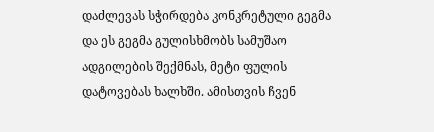დაძლევას სჭირდება კონკრეტული გეგმა და ეს გეგმა გულისხმობს სამუშაო ადგილების შექმნას, მეტი ფულის დატოვებას ხალხში. ამისთვის ჩვენ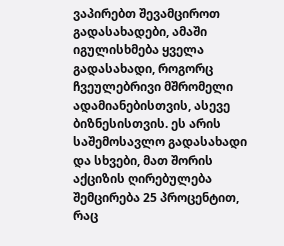ვაპირებთ შევამციროთ გადასახადები, ამაში იგულისხმება ყველა გადასახადი, როგორც ჩვეულებრივი მშრომელი ადამიანებისთვის, ასევე ბიზნესისთვის. ეს არის საშემოსავლო გადასახადი და სხვები, მათ შორის აქციზის ღირებულება შემცირება 25 პროცენტით, რაც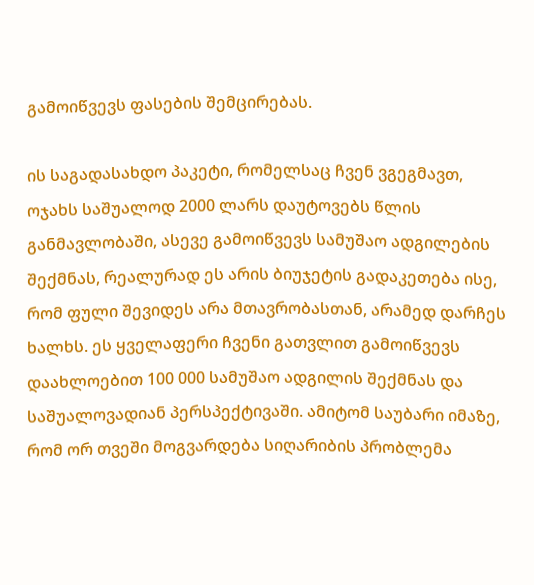გამოიწვევს ფასების შემცირებას.

ის საგადასახდო პაკეტი, რომელსაც ჩვენ ვგეგმავთ, ოჯახს საშუალოდ 2000 ლარს დაუტოვებს წლის განმავლობაში, ასევე გამოიწვევს სამუშაო ადგილების შექმნას, რეალურად ეს არის ბიუჯეტის გადაკეთება ისე, რომ ფული შევიდეს არა მთავრობასთან, არამედ დარჩეს ხალხს. ეს ყველაფერი ჩვენი გათვლით გამოიწვევს დაახლოებით 100 000 სამუშაო ადგილის შექმნას და საშუალოვადიან პერსპექტივაში. ამიტომ საუბარი იმაზე, რომ ორ თვეში მოგვარდება სიღარიბის პრობლემა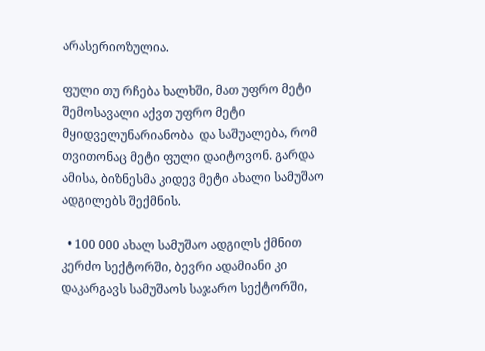არასერიოზულია.

ფული თუ რჩება ხალხში, მათ უფრო მეტი შემოსავალი აქვთ უფრო მეტი მყიდველუნარიანობა  და საშუალება, რომ თვითონაც მეტი ფული დაიტოვონ. გარდა ამისა, ბიზნესმა კიდევ მეტი ახალი სამუშაო ადგილებს შექმნის.

  • 100 000 ახალ სამუშაო ადგილს ქმნით კერძო სექტორში, ბევრი ადამიანი კი დაკარგავს სამუშაოს საჯარო სექტორში,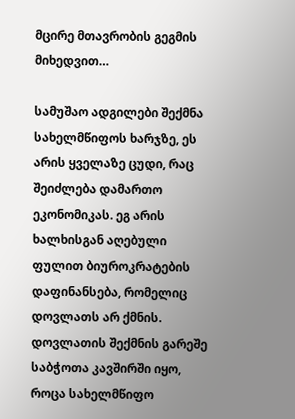მცირე მთავრობის გეგმის მიხედვით…

სამუშაო ადგილები შექმნა სახელმწიფოს ხარჯზე, ეს არის ყველაზე ცუდი, რაც შეიძლება დამართო ეკონომიკას. ეგ არის ხალხისგან აღებული ფულით ბიუროკრატების დაფინანსება, რომელიც დოვლათს არ ქმნის. დოვლათის შექმნის გარეშე საბჭოთა კავშირში იყო, როცა სახელმწიფო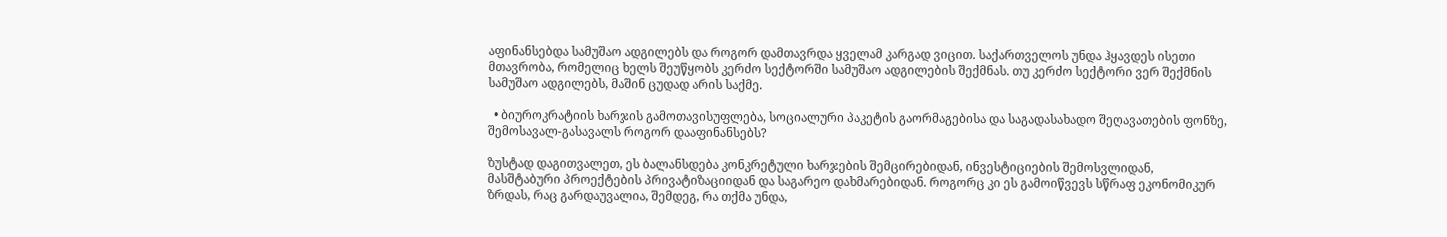აფინანსებდა სამუშაო ადგილებს და როგორ დამთავრდა ყველამ კარგად ვიცით. საქართველოს უნდა ჰყავდეს ისეთი მთავრობა, რომელიც ხელს შეუწყობს კერძო სექტორში სამუშაო ადგილების შექმნას. თუ კერძო სექტორი ვერ შექმნის სამუშაო ადგილებს, მაშინ ცუდად არის საქმე.

  • ბიუროკრატიის ხარჯის გამოთავისუფლება, სოციალური პაკეტის გაორმაგებისა და საგადასახადო შეღავათების ფონზე, შემოსავალ-გასავალს როგორ დააფინანსებს?

ზუსტად დაგითვალეთ, ეს ბალანსდება კონკრეტული ხარჯების შემცირებიდან, ინვესტიციების შემოსვლიდან, მასშტაბური პროექტების პრივატიზაციიდან და საგარეო დახმარებიდან. როგორც კი ეს გამოიწვევს სწრაფ ეკონომიკურ ზრდას, რაც გარდაუვალია, შემდეგ, რა თქმა უნდა,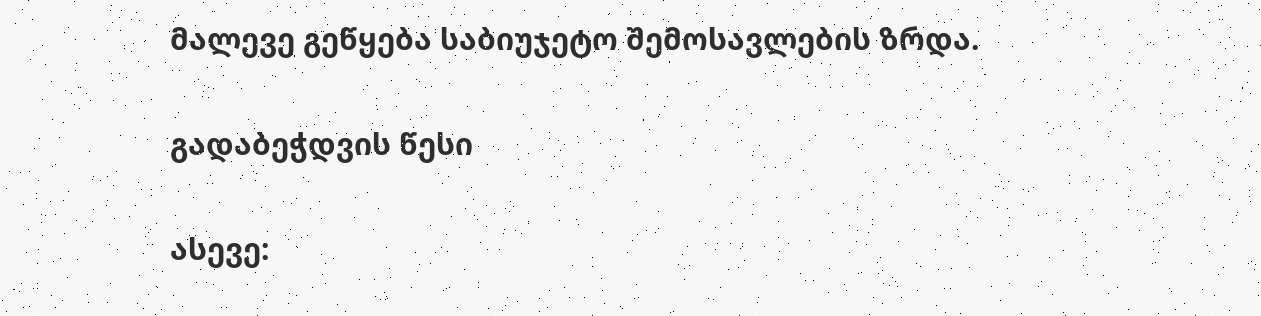მალევე გეწყება საბიუჯეტო შემოსავლების ზრდა.


გადაბეჭდვის წესი


ასევე: